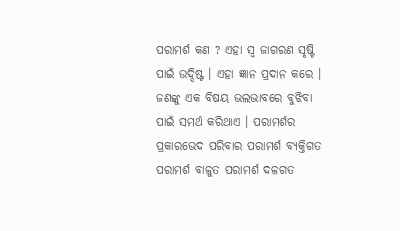ପରାମର୍ଶ କଣ ? ଏହା ସ୍ଵ ଜାଗରଣ ସୃଷ୍ଟି ପାଇଁ ଉଦ୍ଦିଷ୍ଟ । ଏହା ଜ୍ଞାନ ପ୍ରଦାନ କରେ । ଜଣଙ୍କୁ ଏକ ବିଷୟ ଭଲଭାବରେ ବୁଝିବା ପାଇଁ ସମର୍ଥ କରିଥାଏ । ପରାମର୍ଶର ପ୍ରକାରଭେଦ ପରିବାର ପରାମର୍ଶ ବ୍ୟକ୍ତିଗତ ପରାମର୍ଶ ବାଳୁତ ପରାମର୍ଶ ଦଳଗତ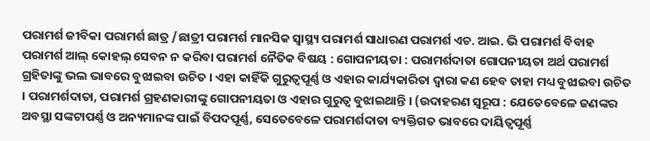ପରାମର୍ଶ ଜୀବିକା ପରାମର୍ଶ ଛାତ୍ର /ଛାତ୍ରୀ ପରାମର୍ଶ ମାନସିକ ସ୍ୱାସ୍ଥ୍ୟ ପରାମର୍ଶ ସାଧାରଣ ପରାମର୍ଶ ଏଚ. ଆଇ. ଭି ପରାମର୍ଶ ବିବାହ ପରାମର୍ଶ ଆଲ୍ କୋହଲ୍ ସେବନ ନ କରିବା ପରାମର୍ଶ ନୈତିକ ବିଷୟ : ଗୋପନୀୟତା : ପରାମର୍ଶଦାତା ଗୋପନୀୟତା ଅର୍ଥ ପରାମର୍ଶ ଗ୍ରହିତାଙ୍କୁ ଭଲ ଭାବରେ ବୁଝାଇବା ଉଚିତ । ଏହା କାହିଁକି ଗୁରୁତ୍ଵପୂର୍ଣ୍ଣ ଓ ଏହାର କାର୍ଯ୍ୟକାରିତା ଦ୍ଵାରା କଣ ହେବ ତାହା ମଧ୍ୟ ବୁଝାଇବା ଉଚିତ । ପରାମର୍ଶଦାତା, ପରାମର୍ଶ ଗ୍ରହଣକାରୀଙ୍କୁ ଗୋପନୀୟତା ଓ ଏହାର ଗୁରୁତ୍ଵ ବୁଝାଇଥାନ୍ତି । (ଉଦାହରଣ ସ୍ୱରୂପ : ଯେତେବେଳେ ଜଣଙ୍କର ଅବସ୍ଥା ସଙ୍କଟାପର୍ଣ୍ଣ ଓ ଅନ୍ୟମାନଙ୍କ ପାଇଁ ବିପଦପୂର୍ଣ୍ଣ, ସେତେବେଳେ ପରାମର୍ଶଦାତା ବ୍ୟକ୍ତିଗତ ଭାବରେ ଦାୟିତ୍ଵପୂର୍ଣ୍ଣ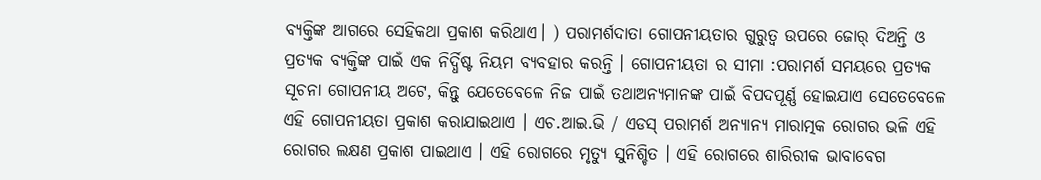ବ୍ୟକ୍ତିଙ୍କ ଆଗରେ ସେହିକଥା ପ୍ରକାଶ କରିଥାଏ। ) ପରାମର୍ଶଦାତା ଗୋପନୀୟତାର ଗୁରୁତ୍ଵ ଉପରେ ଜୋର୍ ଦିଅନ୍ତି ଓ ପ୍ରତ୍ୟକ ବ୍ୟକ୍ତିଙ୍କ ପାଇଁ ଏକ ନିର୍ଦ୍ଧିଷ୍ଟ ନିୟମ ବ୍ୟବହାର କରନ୍ତି । ଗୋପନୀୟତା ର ସୀମା :ପରାମର୍ଶ ସମୟରେ ପ୍ରତ୍ୟକ ସୂଚନା ଗୋପନୀୟ ଅଟେ, କିନ୍ତୁ ଯେତେବେଳେ ନିଜ ପାଇଁ ତଥାଅନ୍ୟମାନଙ୍କ ପାଇଁ ବିପଦପୂର୍ଣ୍ଣ ହୋଇଯାଏ ସେତେବେଳେ ଏହି ଗୋପନୀୟତା ପ୍ରକାଶ କରାଯାଇଥାଏ । ଏଚ.ଆଇ.ଭି / ଏଡସ୍ ପରାମର୍ଶ ଅନ୍ୟାନ୍ୟ ମାରାତ୍ମକ ରୋଗର ଭଳି ଏହି ରୋଗର ଲକ୍ଷଣ ପ୍ରକାଶ ପାଇଥାଏ । ଏହି ରୋଗରେ ମୃତ୍ୟୁ ସୁନିଶ୍ଚିତ । ଏହି ରୋଗରେ ଶାରିରୀକ ଭାବାବେଗ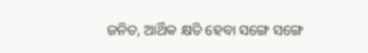ଜନିତ, ଆର୍ଥିକ କ୍ଷତି ହେବା ସଙ୍ଗେ ସଙ୍ଗେ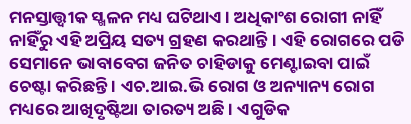ମନସ୍ତାତ୍ତ୍ଵୀକ ସ୍ଖଳନ ମଧ୍ୟ ଘଟିଥାଏ। ଅଧିକାଂଶ ରୋଗୀ ନାହିଁ ନାହିଁରୁ ଏହି ଅପ୍ରିୟ ସତ୍ୟ ଗ୍ରହଣ କରଥାନ୍ତି । ଏହି ରୋଗରେ ପଡି ସେମାନେ ଭାବାବେଗ ଜନିତ ଚାହିଡାକୁ ମେଣ୍ଟାଇବା ପାଇଁ ଚେଷ୍ଟା କରିଛନ୍ତି । ଏଚ.ଆଇ.ଭି ରୋଗ ଓ ଅନ୍ୟାନ୍ୟ ରୋଗ ମଧ୍ୟରେ ଆଖିଦୃଷ୍ଟିଆ ତାରତ୍ୟ ଅଛି । ଏଗୁଡିକ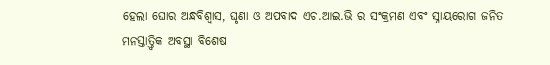ହେଲା ଘୋର ଅନ୍ଧବିଶ୍ଵାସ, ଘୃଣା ଓ ଅପବାଦ ଏଚ.ଆଇ.ଭି ର ସଂକ୍ରମଣ ଏବଂ ସ୍ନାୟରୋଗ ଜନିତ ମନସ୍ତାତ୍ତ୍ୱିକ ଅବସ୍ଥା ବିଶେଷ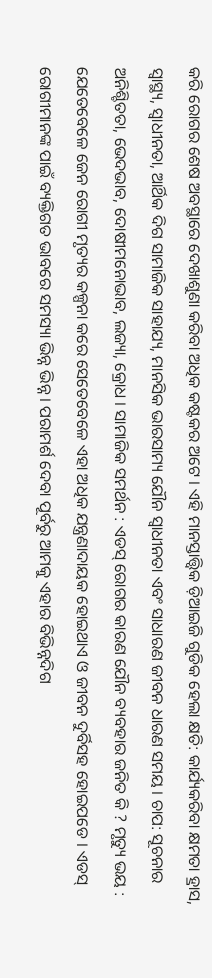କରି ରୋଗର ଶେଷ ଅବସ୍ଥାରେ ଦେଖାଶୁଣା କରିବା ଅଧିକ କଷ୍ଟକର ଅଟେ । ଏହି ମାନସ୍ତାତ୍ତ୍ଵିକ ଡ଼ିଆଇଜି ଗୁଡିକ ହେଲା କ୍ଷତି: କାର୍ଯ୍ୟକରିବା କ୍ଷମତା ହ୍ରାସ, ସ୍ୱାସ୍ଥ୍ୟ, ସ୍ଵାଧୀନତା, ଆର୍ଥିକ ଦିଗ ସାମାଜିକ ସାହାଯ୍ୟ, ମାନସିକ ଭାରସାମ୍ୟ ଯୌନ ସ୍ଵାଧୀନତା ଏବଂ ସାଧାରଣ ଜୀବନ ଧାରଣ ସମୟ । ଚାପ: ସୂଚନାର ଅନିଶ୍ଚିତତା, ଭେଦଭାବ, ଦୋଷୀମନୋଭାବ, ଲଜ୍ୟା, କ୍ରୋଧ । ସାମାଜିକ ସମର୍ଥନ : ଏଡସ୍ ରୋଗର କାରଣ ଯୌନ ବ୍ୟବହାର ଜନିତ କି ? ମୃତ୍ୟୁ ଭୟ : ଯେତେବେଳେ ଜେନ ରୋଗୀ ମୃତ୍ୟର କଳ୍ପନା କରେ ସେତେବେଳେ ଏହା ଅଧିକ ଯନ୍ତ୍ରଣାଦାୟକ ହୋଇଥାଏ ଓ ଜୀବନ ଦୁର୍ବିସହ ହୋଇପଡେ । ଏଡସ୍ ରୋଗୀମାନଙ୍କ ପାଇଁ ବ୍ୟକ୍ତିଗତ ଭାବରେ ସମସ୍ୟା ଭିନ୍ନ ଭିନ୍ନ । ପରାମର୍ଶ ଦେବା ପୂର୍ବରୁ ଆମକୁ ଏହାର ବିଭିନ୍ନଦିଗ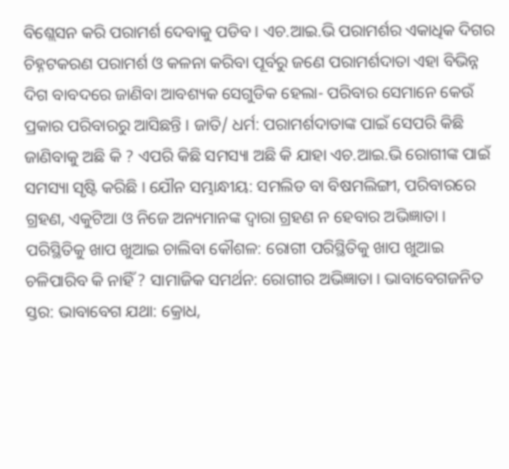ବିଶ୍ଲେସନ କରି ପରାମର୍ଶ ଦେବାକୁ ପଡିବ । ଏଚ.ଆଇ.ଭି ପରାମର୍ଶର ଏକାଧିକ ଦିଗର ଚିହ୍ନଟକରଣ ପରାମର୍ଶ ଓ କଳନା କରିବା ପୂର୍ବରୁ ଜଣେ ପରାମର୍ଶଦାତା ଏହା ବିଭିନ୍ନ ଦିଗ ବାବଦରେ ଜାଣିବା ଆବଶ୍ୟକ ସେଗୁଡିକ ହେଲା- ପରିବାର ସେମାନେ କେଉଁ ପ୍ରକାର ପରିବାରରୁ ଆସିଛନ୍ତି । ଜାତି/ ଧର୍ମ: ପରାମର୍ଶଦାତାଙ୍କ ପାଇଁ ସେପରି କିଛି ଜାଣିବାକୁ ଅଛି କି ? ଏପରି କିଛି ସମସ୍ୟା ଅଛି କି ଯାହା ଏଚ.ଆଇ.ଭି ରୋଗୀଙ୍କ ପାଇଁ ସମସ୍ୟା ସୃଷ୍ଟି କରିଛି । ଯୌନ ସମ୍ଭାନ୍ଧୀୟ: ସମଲିଡ ବା ବିଷମଲିଙ୍ଗୀ, ପରିବାରରେ ଗ୍ରହଣ, ଏକୁଟିଆ ଓ ନିଜେ ଅନ୍ୟମାନଙ୍କ ଦ୍ଵାରା ଗ୍ରହଣ ନ ହେବାର ଅଭିଜ୍ଞାତା । ପରିସ୍ଥିତିକୁ ଖାପ ଖୁଆଇ ଚାଲିବା କୌଶଳ: ରୋଗୀ ପରିସ୍ଥିତିକୁ ଖାପ ଖୁଆଇ ଚଳିପାରିବ କି ନାହିଁ ? ସାମାଜିକ ସମର୍ଥନ: ରୋଗୀର ଅଭିଜ୍ଞାତା । ଭାବାବେଗଜନିତ ସ୍ତର: ଭାବାବେଗ ଯଥା: କ୍ରୋଧ,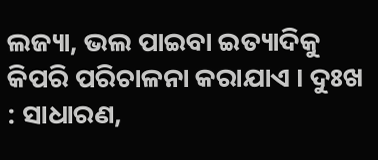ଲଜ୍ୟା, ଭଲ ପାଇବା ଇତ୍ୟାଦିକୁ କିପରି ପରିଚାଳନା କରାଯାଏ । ଦୁଃଖ : ସାଧାରଣ,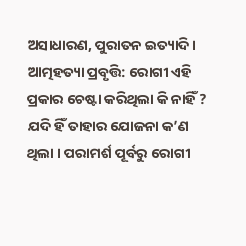ଅସାଧାରଣ, ପୁରାତନ ଇତ୍ୟାଦି । ଆତ୍ମହତ୍ୟା ପ୍ରବୃତ୍ତି: ରୋଗୀ ଏହି ପ୍ରକାର ଚେଷ୍ଟା କରିଥିଲା କି ନାହିଁ ? ଯଦି ହିଁ ତାହାର ଯୋଜନା କ’ଣ ଥିଲା । ପରାମର୍ଶ ପୂର୍ବରୁ ରୋଗୀ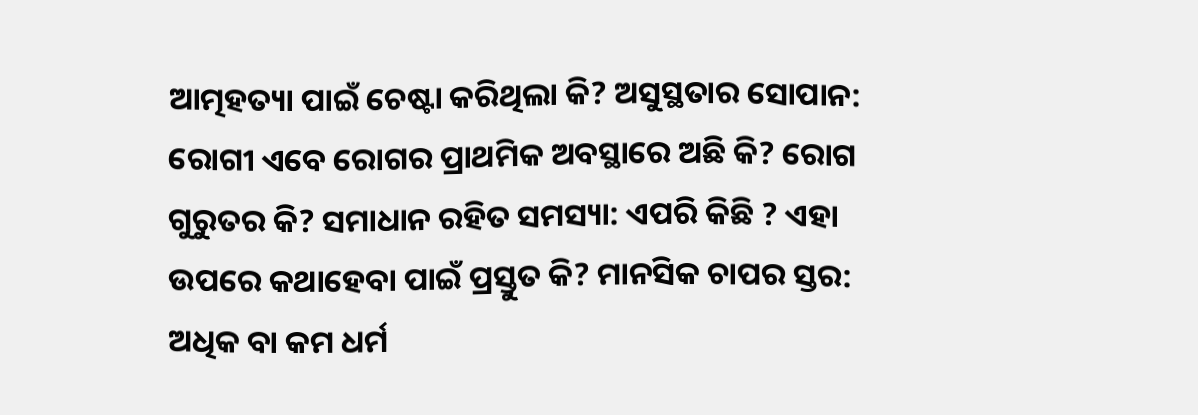ଆତ୍ମହତ୍ୟା ପାଇଁ ଚେଷ୍ଟା କରିଥିଲା କି? ଅସୁସ୍ଥତାର ସୋପାନ: ରୋଗୀ ଏବେ ରୋଗର ପ୍ରାଥମିକ ଅବସ୍ଥାରେ ଅଛି କି? ରୋଗ ଗୁରୁତର କି? ସମାଧାନ ରହିତ ସମସ୍ୟା: ଏପରି କିଛି ? ଏହା ଉପରେ କଥାହେବା ପାଇଁ ପ୍ରସ୍ତୁତ କି? ମାନସିକ ଚାପର ସ୍ତର: ଅଧିକ ବା କମ ଧର୍ମ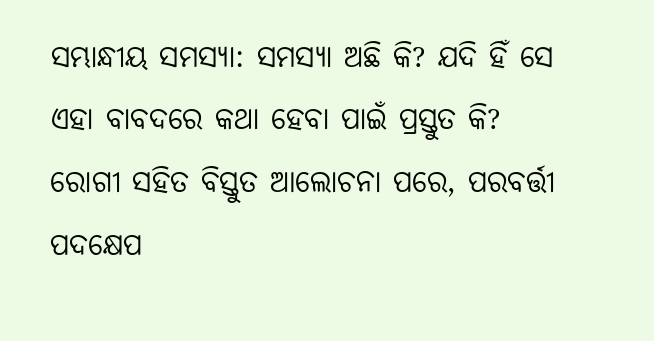ସମ୍ଭାନ୍ଧୀୟ ସମସ୍ୟା: ସମସ୍ୟା ଅଛି କି? ଯଦି ହିଁ ସେ ଏହା ବାବଦରେ କଥା ହେବା ପାଇଁ ପ୍ରସ୍ତୁତ କି? ରୋଗୀ ସହିତ ବିସ୍ତୁତ ଆଲୋଚନା ପରେ, ପରବର୍ତ୍ତୀ ପଦକ୍ଷେପ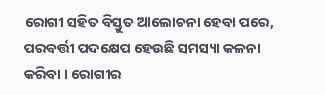ରୋଗୀ ସହିତ ବିସ୍ତୁତ ଆଲୋଚନା ହେବା ପରେ, ପରବର୍ତ୍ତୀ ପଦକ୍ଷେପ ହେଉଛି ସମସ୍ୟା କଳନା କରିବା । ରୋଗୀର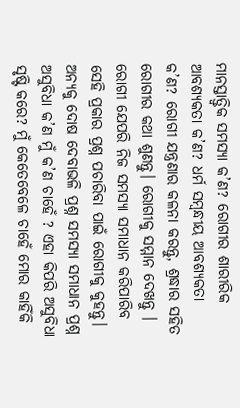ମାନସ୍ତାତ୍ତ୍ଵିକ ସମସ୍ୟା କ’ଣ? ରୋଗୀର ଶାରୀରିକ ଆବଶ୍ୟକତା କ’ଣ? ଧର୍ମ ସମ୍ବନ୍ଧୀୟ ଆବଶ୍ୟକତା କ’ଣ? ରୋଗୀ ଯନ୍ତ୍ରଣାର କଳନା କରନ୍ତୁ, ଶ୍ରଦ୍ଧାର ସହିତ ରୋଗୀର କଥା ଶୁଣନ୍ତୁ। ରୋଗୀକୁ ସମ୍ମାନ ଦେଖନ୍ତୁ । ରୋଗୀ ଯେପରି ନିଜ ସମସ୍ୟା ସମାଧାନ କରିପାରିବ ସେହି ପ୍ରକାର ପ୍ରଶ୍ନ ପଚାରିବା ପାଇଁ ରୋଗୀକୁ କୁହନ୍ତୁ। ଅନ୍ୟକୁ ଦୋଷ ଦେବାଭଳି ପ୍ରଶ୍ନ ସମସ୍ୟା ସମାଧାନ ପ୍ରଶ୍ନ ଅସୁବିଧା କ’ଣ ମୁଁ କ’ଣ ଚାହେଁ ? ଏହା କିପରି ଅସୁବିଧା ସୃଷ୍ଟି କରେ? ମୁଁ କେତେବେଳେ ଚାହେଁ ମୋର କାହିଁକି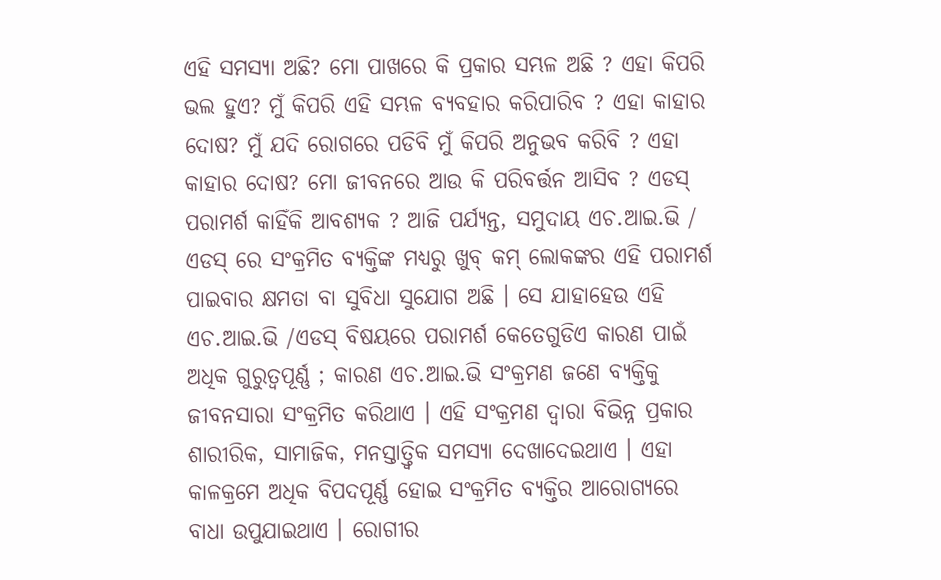ଏହି ସମସ୍ୟା ଅଛି? ମୋ ପାଖରେ କି ପ୍ରକାର ସମ୍ଭଳ ଅଛି ? ଏହା କିପରି ଭଲ ହୁଏ? ମୁଁ କିପରି ଏହି ସମ୍ଭଳ ବ୍ୟବହାର କରିପାରିବ ? ଏହା କାହାର ଦୋଷ? ମୁଁ ଯଦି ରୋଗରେ ପଡିବି ମୁଁ କିପରି ଅନୁଭବ କରିବି ? ଏହା କାହାର ଦୋଷ? ମୋ ଜୀବନରେ ଆଉ କି ପରିବର୍ତ୍ତନ ଆସିବ ? ଏଡସ୍ ପରାମର୍ଶ କାହିଁକି ଆବଶ୍ୟକ ? ଆଜି ପର୍ଯ୍ୟନ୍ତ, ସମୁଦାୟ ଏଚ.ଆଇ.ଭି / ଏଡସ୍ ରେ ସଂକ୍ରମିତ ବ୍ୟକ୍ତିଙ୍କ ମଧ୍ୟରୁ ଖୁବ୍ କମ୍ ଲୋକଙ୍କର ଏହି ପରାମର୍ଶ ପାଇବାର କ୍ଷମତା ବା ସୁବିଧା ସୁଯୋଗ ଅଛି । ସେ ଯାହାହେଉ ଏହି ଏଚ.ଆଇ.ଭି /ଏଡସ୍ ବିଷୟରେ ପରାମର୍ଶ କେତେଗୁଡିଏ କାରଣ ପାଇଁ ଅଧିକ ଗୁରୁତ୍ୱପୂର୍ଣ୍ଣ ; କାରଣ ଏଚ.ଆଇ.ଭି ସଂକ୍ରମଣ ଜଣେ ବ୍ୟକ୍ତିକୁ ଜୀବନସାରା ସଂକ୍ରମିତ କରିଥାଏ । ଏହି ସଂକ୍ରମଣ ଦ୍ଵାରା ବିଭିନ୍ନ ପ୍ରକାର ଶାରୀରିକ, ସାମାଜିକ, ମନସ୍ତାତ୍ତ୍ଵିକ ସମସ୍ୟା ଦେଖାଦେଇଥାଏ । ଏହା କାଳକ୍ରମେ ଅଧିକ ବିପଦପୂର୍ଣ୍ଣ ହୋଇ ସଂକ୍ରମିତ ବ୍ୟକ୍ତିର ଆରୋଗ୍ୟରେ ବାଧା ଉପୁଯାଇଥାଏ । ରୋଗୀର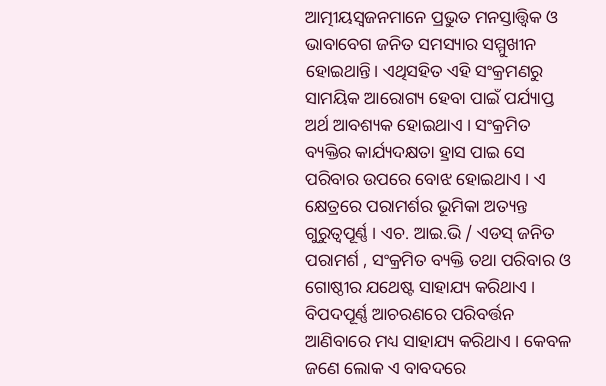ଆତ୍ମୀୟସ୍ଵଜନମାନେ ପ୍ରଭୁତ ମନସ୍ତାତ୍ତ୍ଵିକ ଓ ଭାବାବେଗ ଜନିତ ସମସ୍ୟାର ସମ୍ମୁଖୀନ ହୋଇଥାନ୍ତି। ଏଥିସହିତ ଏହି ସଂକ୍ରମଣରୁ ସାମୟିକ ଆରୋଗ୍ୟ ହେବା ପାଇଁ ପର୍ଯ୍ୟାପ୍ତ ଅର୍ଥ ଆବଶ୍ୟକ ହୋଇଥାଏ । ସଂକ୍ରମିତ ବ୍ୟକ୍ତିର କାର୍ଯ୍ୟଦକ୍ଷତା ହ୍ରାସ ପାଇ ସେ ପରିବାର ଉପରେ ବୋଝ ହୋଇଥାଏ । ଏ କ୍ଷେତ୍ରରେ ପରାମର୍ଶର ଭୂମିକା ଅତ୍ୟନ୍ତ ଗୁରୁତ୍ୱପୂର୍ଣ୍ଣ । ଏଚ. ଆଇ.ଭି / ଏଡସ୍ ଜନିତ ପରାମର୍ଶ , ସଂକ୍ରମିତ ବ୍ୟକ୍ତି ତଥା ପରିବାର ଓ ଗୋଷ୍ଠୀର ଯଥେଷ୍ଟ ସାହାଯ୍ୟ କରିଥାଏ । ବିପଦପୂର୍ଣ୍ଣ ଆଚରଣରେ ପରିବର୍ତ୍ତନ ଆଣିବାରେ ମଧ୍ୟ ସାହାଯ୍ୟ କରିଥାଏ । କେବଳ ଜଣେ ଲୋକ ଏ ବାବଦରେ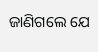ଜାଣିଗଲେ ଯେ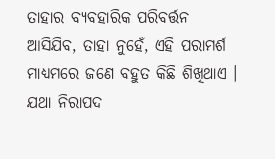ତାହାର ବ୍ୟବହାରିକ ପରିବର୍ତ୍ତନ ଆସିଯିବ, ତାହା ନୁହେଁ, ଏହି ପରାମର୍ଶ ମାଧ୍ୟମରେ ଜଣେ ବହୁତ କିଛି ଶିଖିଥାଏ । ଯଥା ନିରାପଦ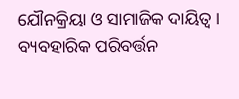ଯୌନକ୍ରିୟା ଓ ସାମାଜିକ ଦାୟିତ୍ଵ । ବ୍ୟବହାରିକ ପରିବର୍ତ୍ତନ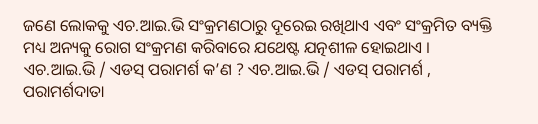ଜଣେ ଲୋକକୁ ଏଚ.ଆଇ.ଭି ସଂକ୍ରମଣଠାରୁ ଦୂରେଇ ରଖିଥାଏ ଏବଂ ସଂକ୍ରମିତ ବ୍ୟକ୍ତି ମଧ୍ୟ ଅନ୍ୟକୁ ରୋଗ ସଂକ୍ରମଣ କରିବାରେ ଯଥେଷ୍ଟ ଯତ୍ନଶୀଳ ହୋଇଥାଏ । ଏଚ.ଆଇ.ଭି / ଏଡସ୍ ପରାମର୍ଶ କ’ଣ ? ଏଚ.ଆଇ.ଭି / ଏଡସ୍ ପରାମର୍ଶ , ପରାମର୍ଶଦାତା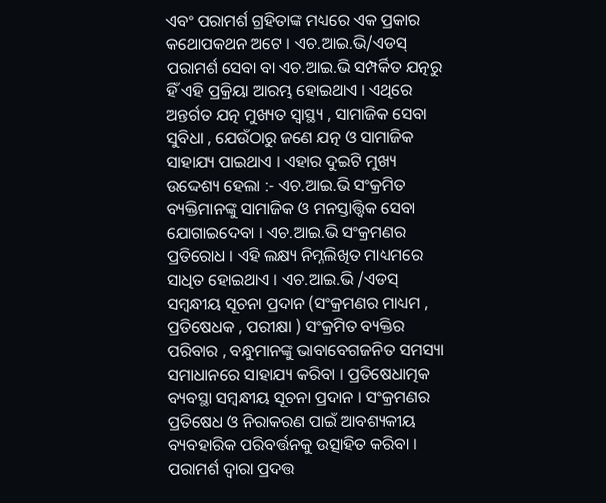ଏବଂ ପରାମର୍ଶ ଗ୍ରହିତାଙ୍କ ମଧ୍ୟରେ ଏକ ପ୍ରକାର କଥୋପକଥନ ଅଟେ । ଏଚ.ଆଇ.ଭି/ଏଡସ୍ ପରାମର୍ଶ ସେବା ବା ଏଚ.ଆଇ.ଭି ସମ୍ପର୍କିତ ଯତ୍ନରୁ ହିଁ ଏହି ପ୍ରକ୍ରିୟା ଆରମ୍ଭ ହୋଇଥାଏ । ଏଥିରେ ଅନ୍ତର୍ଗତ ଯତ୍ନ ମୁଖ୍ୟତ ସ୍ୱାସ୍ଥ୍ୟ , ସାମାଜିକ ସେବା ସୁବିଧା , ଯେଉଁଠାରୁ ଜଣେ ଯତ୍ନ ଓ ସାମାଜିକ ସାହାଯ୍ୟ ପାଇଥାଏ । ଏହାର ଦୁଇଟି ମୁଖ୍ୟ ଉଦ୍ଦେଶ୍ୟ ହେଲା :- ଏଚ.ଆଇ.ଭି ସଂକ୍ରମିତ ବ୍ୟକ୍ତିମାନଙ୍କୁ ସାମାଜିକ ଓ ମନସ୍ତାତ୍ତ୍ଵିକ ସେବା ଯୋଗାଇଦେବା । ଏଚ.ଆଇ.ଭି ସଂକ୍ରମଣର ପ୍ରତିରୋଧ । ଏହି ଲକ୍ଷ୍ୟ ନିମ୍ନଲିଖିତ ମାଧ୍ୟମରେ ସାଧିତ ହୋଇଥାଏ । ଏଚ.ଆଇ.ଭି /ଏଡସ୍ ସମ୍ବନ୍ଧୀୟ ସୂଚନା ପ୍ରଦାନ (ସଂକ୍ରମଣର ମାଧ୍ୟମ , ପ୍ରତିଷେଧକ , ପରୀକ୍ଷା ) ସଂକ୍ରମିତ ବ୍ୟକ୍ତିର ପରିବାର , ବନ୍ଧୁମାନଙ୍କୁ ଭାବାବେଗଜନିତ ସମସ୍ୟା ସମାଧାନରେ ସାହାଯ୍ୟ କରିବା । ପ୍ରତିଷେଧାତ୍ମକ ବ୍ୟବସ୍ଥା ସମ୍ବନ୍ଧୀୟ ସୂଚନା ପ୍ରଦାନ । ସଂକ୍ରମଣର ପ୍ରତିଷେଧ ଓ ନିରାକରଣ ପାଇଁ ଆବଶ୍ୟକୀୟ ବ୍ୟବହାରିକ ପରିବର୍ତ୍ତନକୁ ଉତ୍ସାହିତ କରିବା । ପରାମର୍ଶ ଦ୍ଵାରା ପ୍ରଦତ୍ତ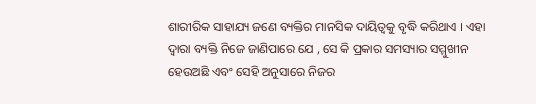ଶାରୀରିକ ସାହାଯ୍ୟ ଜଣେ ବ୍ୟକ୍ତିର ମାନସିକ ଦାୟିତ୍ଵକୁ ବୃଦ୍ଧି କରିଥାଏ । ଏହା ଦ୍ଵାରା ବ୍ୟକ୍ତି ନିଜେ ଜାଣିପାରେ ଯେ , ସେ କି ପ୍ରକାର ସମସ୍ୟାର ସମ୍ମୁଖୀନ ହେଉଅଛି ଏବଂ ସେହି ଅନୁସାରେ ନିଜର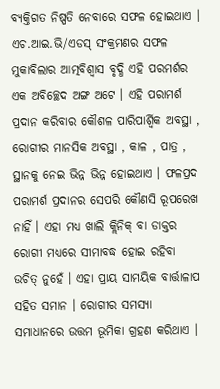ବ୍ୟକ୍ତିଗତ ନିଷ୍ପତି ନେବାରେ ସଫଳ ହୋଇଥାଏ । ଏଚ.ଆଇ.ଭି/ଏଡସ୍ ସଂକ୍ରମଣର ସଫଳ ମୁକାବିଲାର ଆତ୍ମବିଶ୍ଵାସ ବୃଦ୍ଧି ଏହି ପରମର୍ଶର ଏକ ଅବିଚ୍ଛେଦ ଅଙ୍ଗ ଅଟେ । ଏହି ପରାମର୍ଶ ପ୍ରଦାନ କରିବାର କୌଶଳ ପାରିପାର୍ଶ୍ଵିକ ଅବସ୍ଥା , ରୋଗୀର ମାନସିକ ଅବସ୍ଥା , କାଳ , ପାତ୍ର , ସ୍ଥାନକୁ ନେଇ ଭିନ୍ନ ଭିନ୍ନ ହୋଇଥାଏ । ଫଳପ୍ରଦ ପରାମର୍ଶ ପ୍ରଦାନର ସେପରି କୌଣସି ରୂପରେଖ ନାହିଁ । ଏହା ମଧ୍ୟ ଖାଲି କ୍ଲିନିକ୍ ବା ଡାକ୍ତର ରୋଗୀ ମଧ୍ୟରେ ସୀମାବଦ୍ଧ ହୋଇ ରହିବା ଉଚିତ୍ ନୁହେଁ । ଏହା ପ୍ରାୟ ସାମୟିକ ବାର୍ତ୍ତାଳାପ ସହିତ ସମାନ । ରୋଗୀର ସମସ୍ୟା ସମାଧାନରେ ଉତ୍ତମ ଭୂମିକା ଗ୍ରହଣ କରିଥାଏ ।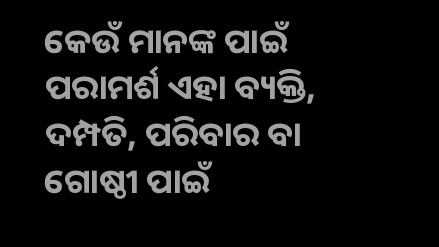କେଉଁ ମାନଙ୍କ ପାଇଁ ପରାମର୍ଶ ଏହା ବ୍ୟକ୍ତି, ଦମ୍ପତି, ପରିବାର ବା ଗୋଷ୍ଠୀ ପାଇଁ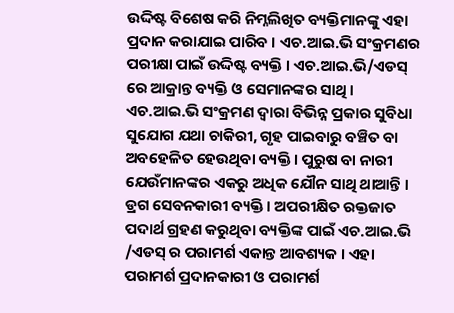ଉଦ୍ଦିଷ୍ଟ ବିଶେଷ କରି ନିମ୍ନଲିଖିତ ବ୍ୟକ୍ତିମାନଙ୍କୁ ଏହା ପ୍ରଦାନ କରାଯାଇ ପାରିବ । ଏଚ.ଆଇ.ଭି ସଂକ୍ରମଣର ପରୀକ୍ଷା ପାଇଁ ଉଦ୍ଦିଷ୍ଟ ବ୍ୟକ୍ତି । ଏଚ.ଆଇ.ଭି/ଏଡସ୍ ରେ ଆକ୍ରାନ୍ତ ବ୍ୟକ୍ତି ଓ ସେମାନଙ୍କର ସାଥି । ଏଚ.ଆଇ.ଭି ସଂକ୍ରମଣ ଦ୍ଵାରା ବିଭିନ୍ନ ପ୍ରକାର ସୁବିଧା ସୁଯୋଗ ଯଥା ଚାକିରୀ, ଗୃହ ପାଇବାରୁ ବଞ୍ଚିତ ବା ଅବହେଳିତ ହେଉଥିବା ବ୍ୟକ୍ତି । ପୁରୁଷ ବା ନାରୀ ଯେଉଁମାନଙ୍କର ଏକରୁ ଅଧିକ ଯୌନ ସାଥି ଥାଆନ୍ତି । ଡ୍ରଗ ସେବନକାରୀ ବ୍ୟକ୍ତି । ଅପରୀକ୍ଷିତ ରକ୍ତଜାତ ପଦାର୍ଥ ଗ୍ରହଣ କରୁଥିବା ବ୍ୟକ୍ତିଙ୍କ ପାଇଁ ଏଚ.ଆଇ.ଭି /ଏଡସ୍ ର ପରାମର୍ଶ ଏକାନ୍ତ ଆବଶ୍ୟକ । ଏହା ପରାମର୍ଶ ପ୍ରଦାନକାରୀ ଓ ପରାମର୍ଶ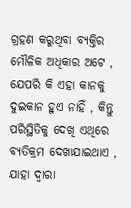ଗ୍ରହଣ କରୁଥିବା ବ୍ୟକ୍ତିର ମୌଳିକ ଅଧିକାର ଅଟେ , ଯେପରି କି ଏହା କାନକୁ ଦୁଇକାନ ହୁଏ ନାହିଁ , କିନ୍ତୁ ପରିସ୍ଥିତିକୁ ଦେଖି ଏଥିରେ ବ୍ୟତିକ୍ରମ ଦେଖାଯାଇଥାଏ , ଯାହା ଦ୍ଵାରା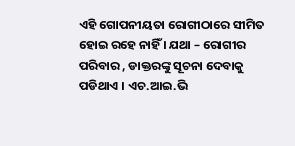ଏହି ଗୋପନୀୟତା ରୋଗୀଠାରେ ସୀମିତ ହୋଇ ରହେ ନାହିଁ । ଯଥା – ରୋଗୀର ପରିବାର , ଡାକ୍ତରଙ୍କୁ ସୂଚନା ଦେବାକୁ ପଡିଥାଏ । ଏଚ.ଆଇ.ଭି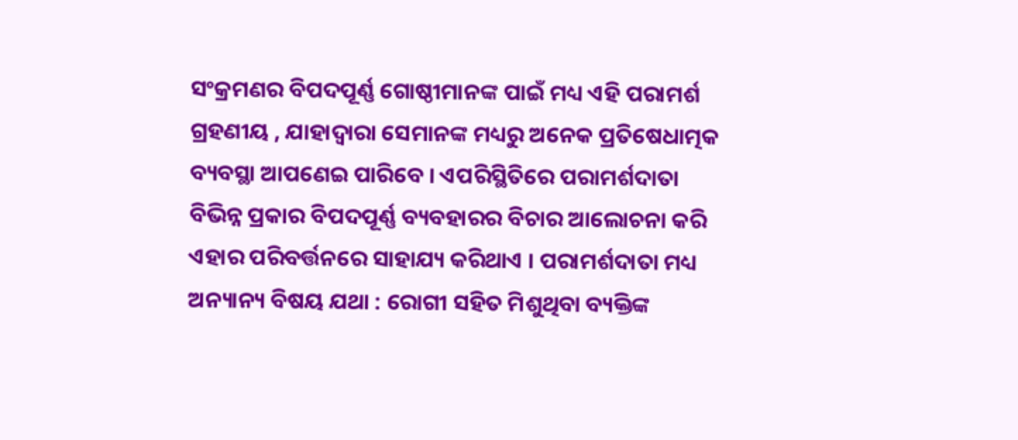ସଂକ୍ରମଣର ବିପଦପୂର୍ଣ୍ଣ ଗୋଷ୍ଠୀମାନଙ୍କ ପାଇଁ ମଧ୍ୟ ଏହି ପରାମର୍ଶ ଗ୍ରହଣୀୟ , ଯାହାଦ୍ୱାରା ସେମାନଙ୍କ ମଧ୍ୟରୁ ଅନେକ ପ୍ରତିଷେଧାତ୍ମକ ବ୍ୟବସ୍ଥା ଆପଣେଇ ପାରିବେ । ଏପରିସ୍ଥିତିରେ ପରାମର୍ଶଦାତା ବିଭିନ୍ନ ପ୍ରକାର ବିପଦପୂର୍ଣ୍ଣ ବ୍ୟବହାରର ବିଚାର ଆଲୋଚନା କରି ଏହାର ପରିବର୍ତ୍ତନରେ ସାହାଯ୍ୟ କରିଥାଏ । ପରାମର୍ଶଦାତା ମଧ୍ୟ ଅନ୍ୟାନ୍ୟ ବିଷୟ ଯଥା : ରୋଗୀ ସହିତ ମିଶୁଥିବା ବ୍ୟକ୍ତିଙ୍କ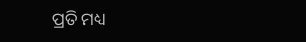ପ୍ରତି ମଧ୍ୟ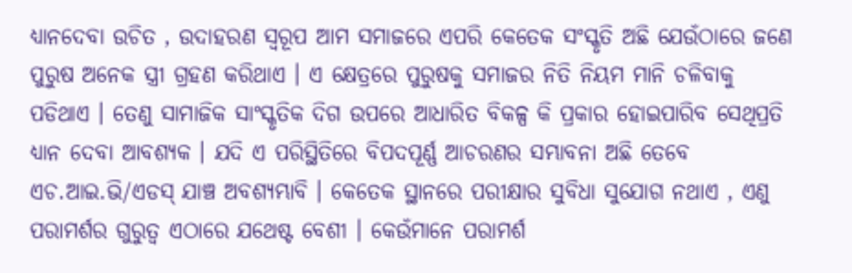ଧ୍ୟାନଦେବା ଉଚିତ , ଉଦାହରଣ ସ୍ୱରୂପ ଆମ ସମାଜରେ ଏପରି କେତେକ ସଂସ୍କୃତି ଅଛି ଯେଉଁଠାରେ ଜଣେ ପୁରୁଷ ଅନେକ ସ୍ତ୍ରୀ ଗ୍ରହଣ କରିଥାଏ । ଏ କ୍ଷେତ୍ରରେ ପୁରୁଷକୁ ସମାଜର ନିତି ନିୟମ ମାନି ଚଳିବାକୁ ପଡିଥାଏ । ତେଣୁ ସାମାଜିକ ସାଂସ୍କୃତିକ ଦିଗ ଉପରେ ଆଧାରିତ ବିକଳ୍ପ କି ପ୍ରକାର ହୋଇପାରିବ ସେଥିପ୍ରତି ଧ୍ୟାନ ଦେବା ଆବଶ୍ୟକ । ଯଦି ଏ ପରିସ୍ଥିତିରେ ବିପଦପୂର୍ଣ୍ଣ ଆଚରଣର ସମ୍ଭାବନା ଅଛି ତେବେ ଏଚ.ଆଇ.ଭି/ଏଡସ୍ ଯାଞ୍ଚ ଅବଶ୍ୟମ୍ଭାବି । କେତେକ ସ୍ଥାନରେ ପରୀକ୍ଷାର ସୁବିଧା ସୁଯୋଗ ନଥାଏ , ଏଣୁ ପରାମର୍ଶର ଗୁରୁତ୍ଵ ଏଠାରେ ଯଥେଷ୍ଟ ବେଶୀ । କେଉଁମାନେ ପରାମର୍ଶ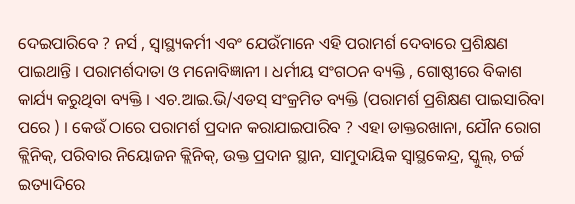ଦେଇପାରିବେ ? ନର୍ସ , ସ୍ୱାସ୍ଥ୍ୟକର୍ମୀ ଏବଂ ଯେଉଁମାନେ ଏହି ପରାମର୍ଶ ଦେବାରେ ପ୍ରଶିକ୍ଷଣ ପାଇଥାନ୍ତି । ପରାମର୍ଶଦାତା ଓ ମନୋବିଜ୍ଞାନୀ । ଧର୍ମୀୟ ସଂଗଠନ ବ୍ୟକ୍ତି , ଗୋଷ୍ଠୀରେ ବିକାଶ କାର୍ଯ୍ୟ କରୁଥିବା ବ୍ୟକ୍ତି । ଏଚ.ଆଇ.ଭି/ଏଡସ୍ ସଂକ୍ରମିତ ବ୍ୟକ୍ତି (ପରାମର୍ଶ ପ୍ରଶିକ୍ଷଣ ପାଇସାରିବା ପରେ ) । କେଉଁ ଠାରେ ପରାମର୍ଶ ପ୍ରଦାନ କରାଯାଇପାରିବ ? ଏହା ଡାକ୍ତରଖାନା, ଯୌନ ରୋଗ କ୍ଲିନିକ୍, ପରିବାର ନିୟୋଜନ କ୍ଲିନିକ୍, ଉକ୍ତ ପ୍ରଦାନ ସ୍ଥାନ, ସାମୁଦାୟିକ ସ୍ଵାସ୍ଥକେନ୍ଦ୍ର, ସ୍କୁଲ୍, ଚର୍ଚ୍ଚ ଇତ୍ୟାଦିରେ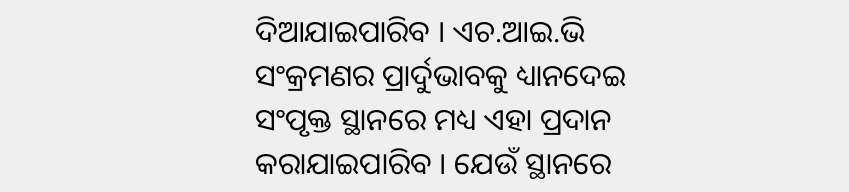ଦିଆଯାଇପାରିବ । ଏଚ.ଆଇ.ଭି ସଂକ୍ରମଣର ପ୍ରାର୍ଦୁଭାବକୁ ଧ୍ୟାନଦେଇ ସଂପୃକ୍ତ ସ୍ଥାନରେ ମଧ୍ୟ ଏହା ପ୍ରଦାନ କରାଯାଇପାରିବ । ଯେଉଁ ସ୍ଥାନରେ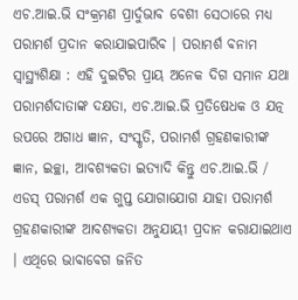ଏଚ.ଆଇ.ଭି ସଂକ୍ରମଣ ପ୍ରାର୍ଦୁଭାବ ବେଶୀ ସେଠାରେ ମଧ୍ୟ ପରାମର୍ଶ ପ୍ରଦାନ କରାଯାଇପାରିବ । ପରାମର୍ଶ ବନାମ ସ୍ୱାସ୍ଥ୍ୟଶିକ୍ଷା : ଏହି ଦୁଇଟିର ପ୍ରାୟ ଅନେକ ଦିଗ ସମାନ ଯଥା ପରାମର୍ଶଦାତାଙ୍କ ଦକ୍ଷତା, ଏଚ.ଆଇ.ଭି ପ୍ରତିଷେଧକ ଓ ଯତ୍ନ ଉପରେ ଅଗାଧ ଜ୍ଞାନ, ସଂସ୍କୃତି, ପରାମର୍ଶ ଗ୍ରହଣକାରୀଙ୍କ ଜ୍ଞାନ, ଇଚ୍ଛା, ଆବଶ୍ୟକତା ଇତ୍ୟାଦି କିନ୍ତୁ ଏଚ.ଆଇ.ଭି / ଏଡସ୍ ପରାମର୍ଶ ଏକ ଗୁପ୍ତ ଯୋଗାଯୋଗ ଯାହା ପରାମର୍ଶ ଗ୍ରହଣକାରୀଙ୍କ ଆବଶ୍ୟକତା ଅନୁଯାୟୀ ପ୍ରଦାନ କରାଯାଇଥାଏ । ଏଥିରେ ଭାବାବେଗ ଜନିତ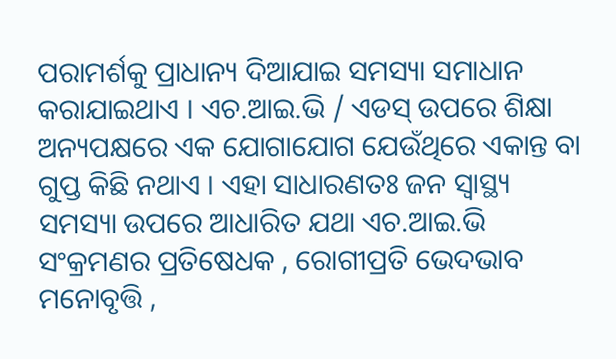ପରାମର୍ଶକୁ ପ୍ରାଧାନ୍ୟ ଦିଆଯାଇ ସମସ୍ୟା ସମାଧାନ କରାଯାଇଥାଏ । ଏଚ.ଆଇ.ଭି / ଏଡସ୍ ଉପରେ ଶିକ୍ଷା ଅନ୍ୟପକ୍ଷରେ ଏକ ଯୋଗାଯୋଗ ଯେଉଁଥିରେ ଏକାନ୍ତ ବା ଗୁପ୍ତ କିଛି ନଥାଏ । ଏହା ସାଧାରଣତଃ ଜନ ସ୍ୱାସ୍ଥ୍ୟ ସମସ୍ୟା ଉପରେ ଆଧାରିତ ଯଥା ଏଚ.ଆଇ.ଭି ସଂକ୍ରମଣର ପ୍ରତିଷେଧକ , ରୋଗୀପ୍ରତି ଭେଦଭାବ ମନୋବୃତ୍ତି ,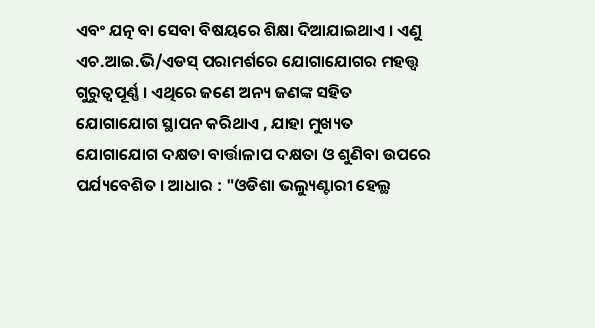ଏବଂ ଯତ୍ନ ବା ସେବା ବିଷୟରେ ଶିକ୍ଷା ଦିଆଯାଇଥାଏ । ଏଣୁ ଏଚ.ଆଇ.ଭି/ଏଡସ୍ ପରାମର୍ଶରେ ଯୋଗାଯୋଗର ମହତ୍ତ୍ଵ ଗୁରୁତ୍ୱପୂର୍ଣ୍ଣ । ଏଥିରେ ଜଣେ ଅନ୍ୟ ଜଣଙ୍କ ସହିତ ଯୋଗାଯୋଗ ସ୍ଥାପନ କରିଥାଏ , ଯାହା ମୁଖ୍ୟତ ଯୋଗାଯୋଗ ଦକ୍ଷତା ବାର୍ତ୍ତାଳାପ ଦକ୍ଷତା ଓ ଶୁଣିବା ଉପରେ ପର୍ଯ୍ୟବେଶିତ । ଆଧାର : "ଓଡିଶା ଭଲ୍ୟୁଣ୍ଟାରୀ ହେଲ୍ଥ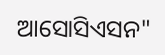ଆସୋସିଏସନ"